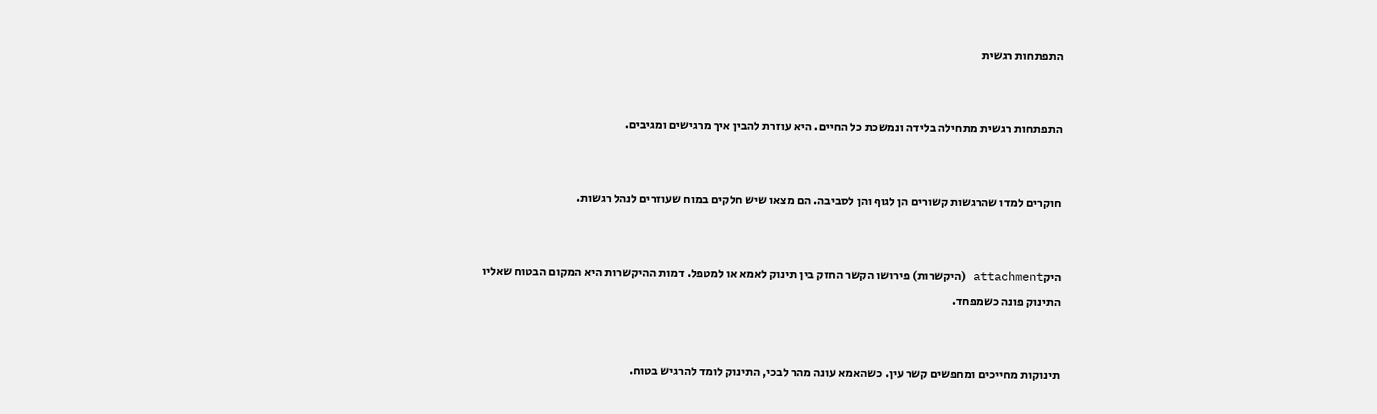התפתחות רגשית


התפתחות רגשית מתחילה בלידה ונמשכת כל החיים. היא עוזרת להבין איך מרגישים ומגיבים.


חוקרים למדו שהרגשות קשורים הן לגוף והן לסביבה. הם מצאו שיש חלקים במוח שעוזרים לנהל רגשות.


היקattachment (היקשרות) פירושו הקשר החזק בין תינוק לאמא או למטפל. דמות ההיקשרות היא המקום הבטוח שאליו התינוק פונה כשמפחד.


תינוקות מחייכים ומחפשים קשר עין. כשהאמא עונה מהר לבכי, התינוק לומד להרגיש בטוח.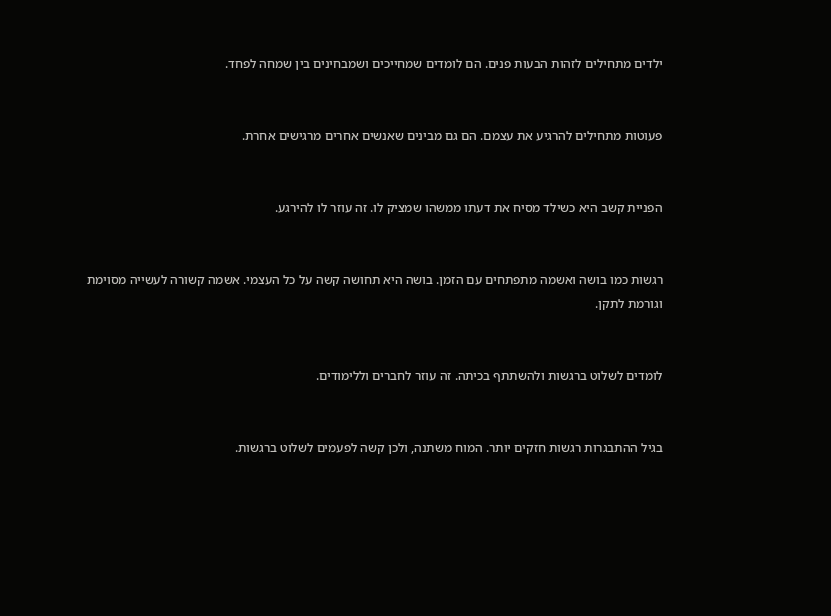ילדים מתחילים לזהות הבעות פנים. הם לומדים שמחייכים ושמבחינים בין שמחה לפחד.


פעוטות מתחילים להרגיע את עצמם. הם גם מבינים שאנשים אחרים מרגישים אחרת.


הפניית קשב היא כשילד מסיח את דעתו ממשהו שמציק לו. זה עוזר לו להירגע.


רגשות כמו בושה ואשמה מתפתחים עם הזמן. בושה היא תחושה קשה על כל העצמי. אשמה קשורה לעשייה מסוימת וגורמת לתקן.


לומדים לשלוט ברגשות ולהשתתף בכיתה. זה עוזר לחברים וללימודים.


בגיל ההתבגרות רגשות חזקים יותר. המוח משתנה, ולכן קשה לפעמים לשלוט ברגשות.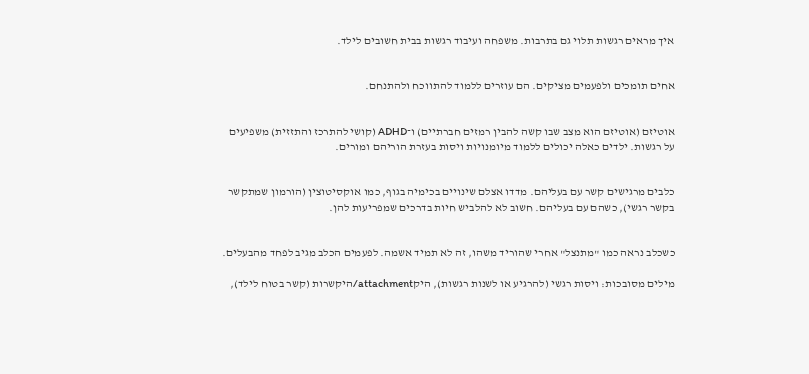איך מראים רגשות תלוי גם בתרבות. משפחה ועיבוד רגשות בבית חשובים לילד.


אחים תומכים ולפעמים מציקים. הם עוזרים ללמוד להתווכח ולהתנחם.


אוטיזם (אוטיזם הוא מצב שבו קשה להבין רמזים חברתיים) ו־ADHD (קושי להתרכז והתזזית) משפיעים על רגשות. ילדים כאלה יכולים ללמוד מיומנויות ויסות בעזרת הוריהם ומורים.


כלבים מרגישים קשר עם בעליהם. מדדו אצלם שינויים בכימיה בגוף, כמו אוקסיטוצין (הורמון שמתקשר בקשר רגשי), כשהם עם בעליהם. חשוב לא להלביש חיות בדרכים שמפריעות להן.


כשכלב נראה כמו "מתנצל" אחרי שהוריד משהו, זה לא תמיד אשמה. לפעמים הכלב מגיב לפחד מהבעלים.

מילים מסובכות: ויסות רגשי (להרגיע או לשנות רגשות), היקattachment/היקשרות (קשר בטוח לילד),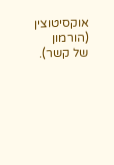אוקסיטוצין (הורמון של קשר).